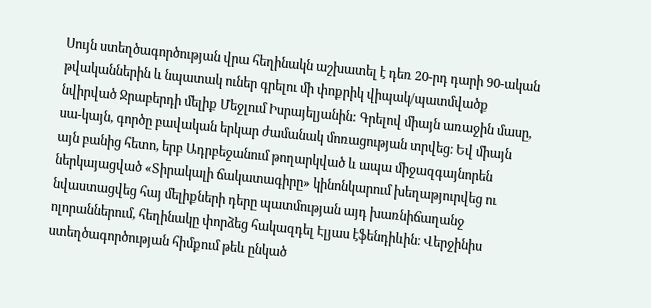Սույն ստեղծագործության վրա հեղինակն աշխատել է դեռ 20-րդ դարի 90-ական թվականներին և նպատակ ուներ գրելու մի փոքրիկ վիպակ/պատմվածք նվիրված Ջրաբերդի մելիք Մեջլում Իսրայելյանին: Գրելով միայն առաջին մասը, սա-կայն, գործը բավական երկար ժամանակ մոռացության տրվեց։ Եվ միայն այն բանից հետո, երբ Ադրբեջանում թողարկված և ապա միջազգայնորեն ներկայացված «Տիրակալի ճակատագիրը» կինոնկարում խեղաթյուրվեց ու նվաստացվեց հայ մելիքների դերը պատմության այդ խառնիճաղանջ ոլորաններում, հեղինակը փորձեց հակազդել Էլյաս էֆենդիևին։ Վերջինիս ստեղծագործության հիմքում թեև ընկած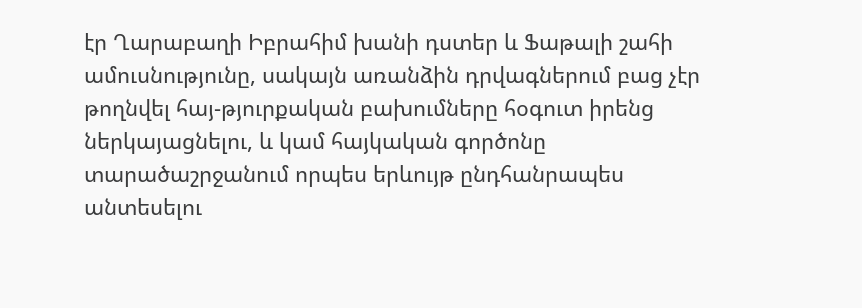էր Ղարաբաղի Իբրահիմ խանի դստեր և Ֆաթալի շահի ամուսնությունը, սակայն առանձին դրվագներում բաց չէր թողնվել հայ-թյուրքական բախումները հօգուտ իրենց ներկայացնելու, և կամ հայկական գործոնը տարածաշրջանում որպես երևույթ ընդհանրապես անտեսելու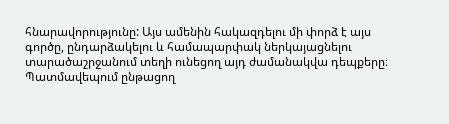հնարավորությունը: Այս ամենին հակազդելու մի փորձ է այս գործը, ընդարձակելու և համապարփակ ներկայացնելու տարածաշրջանում տեղի ունեցող այդ ժամանակվա դեպքերը։ Պատմավեպում ընթացող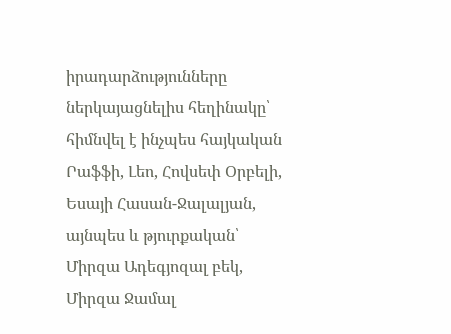իրադարձությունները ներկայացնելիս հեղինակը՝ հիմնվել է ինչպես հայկական Րաֆֆի, Լեո, Հովսեփ Օրբելի, Եսայի Հասան-Ջալալյան, այնպես և թյուրքական՝ Միրզա Ադեգյոզալ բեկ, Միրզա Ջամալ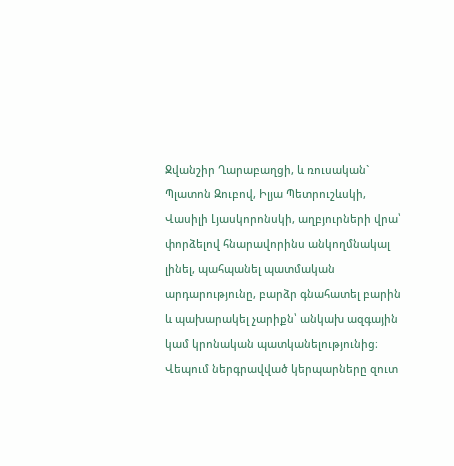Ջվանշիր Ղարաբաղցի, և ռուսական` Պլատոն Զուբով, Իլյա Պետրուշևսկի, Վասիլի Լյասկորոնսկի, աղբյուրների վրա՝ փորձելով հնարավորինս անկողմնակալ լինել, պահպանել պատմական արդարությունը, բարձր գնահատել բարին և պախարակել չարիքն՝ անկախ ազգային կամ կրոնական պատկանելությունից։ Վեպում ներգրավված կերպարները զուտ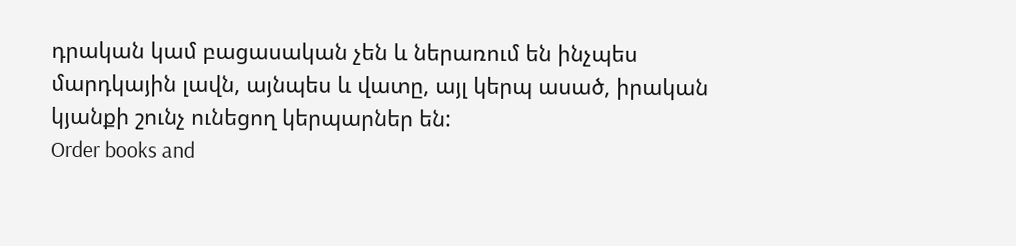դրական կամ բացասական չեն և ներառում են ինչպես մարդկային լավն, այնպես և վատը, այլ կերպ ասած, իրական կյանքի շունչ ունեցող կերպարներ են:
Order books and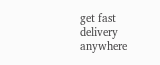get fast delivery anywhere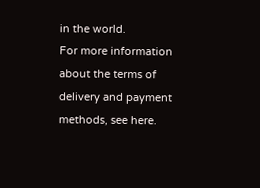in the world.
For more information about the terms of delivery and payment methods, see here.